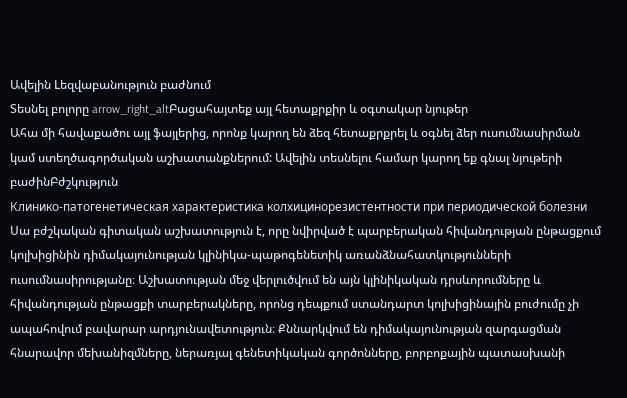Ավելին Lեզվաբանություն բաժնում
Տեսնել բոլորը arrow_right_altԲացահայտեք այլ հետաքրքիր և օգտակար նյութեր
Ահա մի հավաքածու այլ ֆայլերից, որոնք կարող են ձեզ հետաքրքրել և օգնել ձեր ուսումնասիրման կամ ստեղծագործական աշխատանքներում: Ավելին տեսնելու համար կարող եք գնալ նյութերի բաժինԲժշկություն
Клинико-патогенетическая характеристика колхицинорезистентности при периодической болезни
Սա բժշկական գիտական աշխատություն է, որը նվիրված է պարբերական հիվանդության ընթացքում կոլխիցինին դիմակայունության կլինիկա-պաթոգենետիկ առանձնահատկությունների ուսումնասիրությանը։ Աշխատության մեջ վերլուծվում են այն կլինիկական դրսևորումները և հիվանդության ընթացքի տարբերակները, որոնց դեպքում ստանդարտ կոլխիցինային բուժումը չի ապահովում բավարար արդյունավետություն։ Քննարկվում են դիմակայունության զարգացման հնարավոր մեխանիզմները, ներառյալ գենետիկական գործոնները, բորբոքային պատասխանի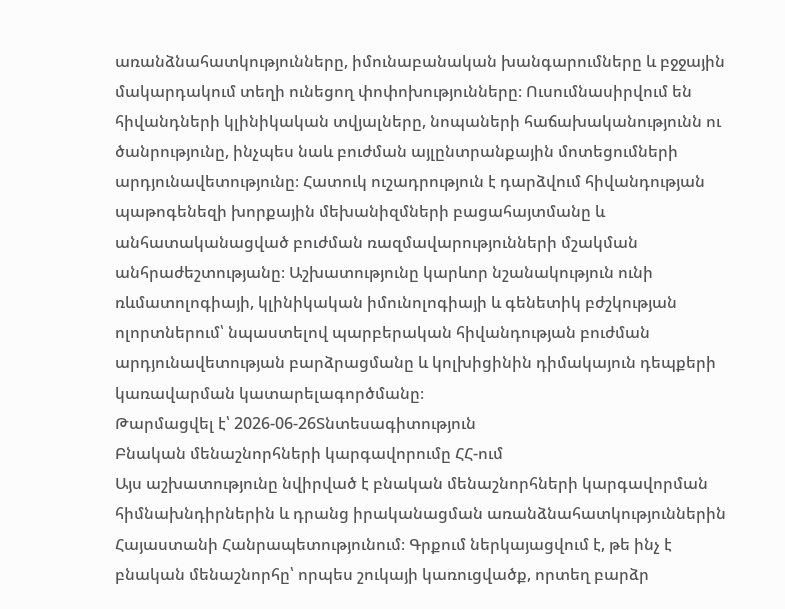առանձնահատկությունները, իմունաբանական խանգարումները և բջջային մակարդակում տեղի ունեցող փոփոխությունները։ Ուսումնասիրվում են հիվանդների կլինիկական տվյալները, նոպաների հաճախականությունն ու ծանրությունը, ինչպես նաև բուժման այլընտրանքային մոտեցումների արդյունավետությունը։ Հատուկ ուշադրություն է դարձվում հիվանդության պաթոգենեզի խորքային մեխանիզմների բացահայտմանը և անհատականացված բուժման ռազմավարությունների մշակման անհրաժեշտությանը։ Աշխատությունը կարևոր նշանակություն ունի ռևմատոլոգիայի, կլինիկական իմունոլոգիայի և գենետիկ բժշկության ոլորտներում՝ նպաստելով պարբերական հիվանդության բուժման արդյունավետության բարձրացմանը և կոլխիցինին դիմակայուն դեպքերի կառավարման կատարելագործմանը։
Թարմացվել է՝ 2026-06-26Տնտեսագիտություն
Բնական մենաշնորհների կարգավորումը ՀՀ-ում
Այս աշխատությունը նվիրված է բնական մենաշնորհների կարգավորման հիմնախնդիրներին և դրանց իրականացման առանձնահատկություններին Հայաստանի Հանրապետությունում։ Գրքում ներկայացվում է, թե ինչ է բնական մենաշնորհը՝ որպես շուկայի կառուցվածք, որտեղ բարձր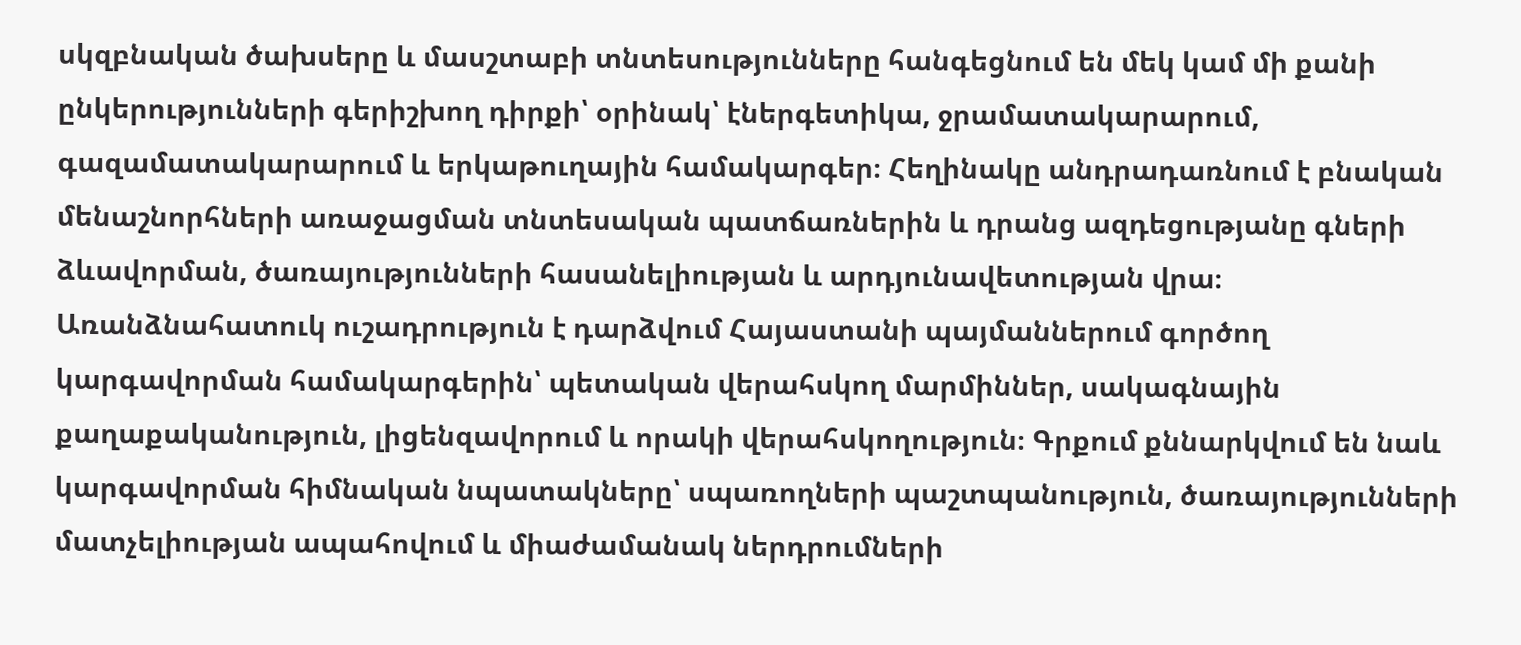սկզբնական ծախսերը և մասշտաբի տնտեսությունները հանգեցնում են մեկ կամ մի քանի ընկերությունների գերիշխող դիրքի՝ օրինակ՝ էներգետիկա, ջրամատակարարում, գազամատակարարում և երկաթուղային համակարգեր։ Հեղինակը անդրադառնում է բնական մենաշնորհների առաջացման տնտեսական պատճառներին և դրանց ազդեցությանը գների ձևավորման, ծառայությունների հասանելիության և արդյունավետության վրա։ Առանձնահատուկ ուշադրություն է դարձվում Հայաստանի պայմաններում գործող կարգավորման համակարգերին՝ պետական վերահսկող մարմիններ, սակագնային քաղաքականություն, լիցենզավորում և որակի վերահսկողություն։ Գրքում քննարկվում են նաև կարգավորման հիմնական նպատակները՝ սպառողների պաշտպանություն, ծառայությունների մատչելիության ապահովում և միաժամանակ ներդրումների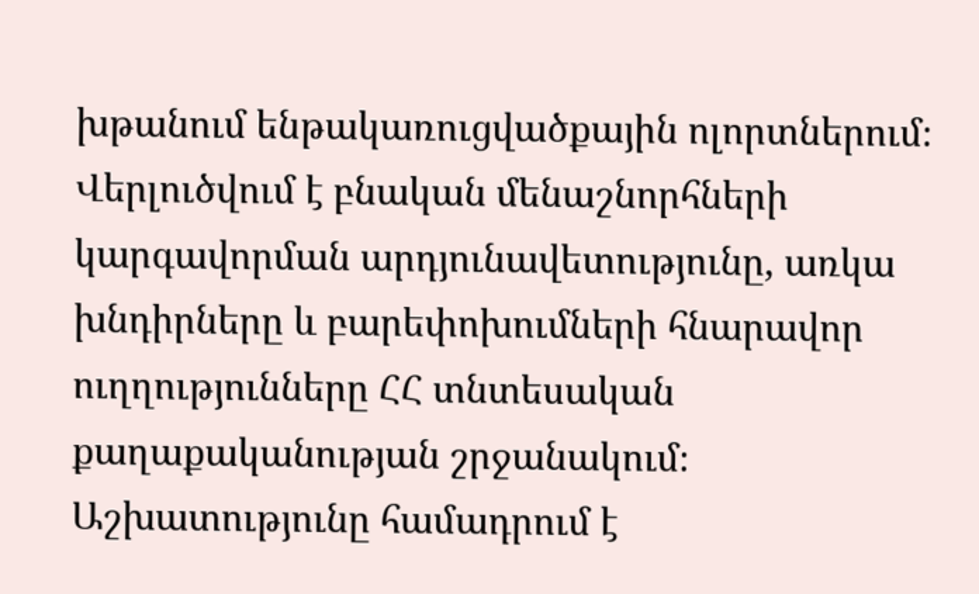խթանում ենթակառուցվածքային ոլորտներում։ Վերլուծվում է բնական մենաշնորհների կարգավորման արդյունավետությունը, առկա խնդիրները և բարեփոխումների հնարավոր ուղղությունները ՀՀ տնտեսական քաղաքականության շրջանակում։ Աշխատությունը համադրում է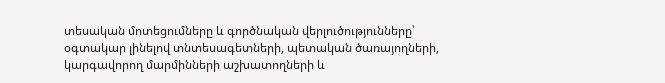տեսական մոտեցումները և գործնական վերլուծությունները՝ օգտակար լինելով տնտեսագետների, պետական ծառայողների, կարգավորող մարմինների աշխատողների և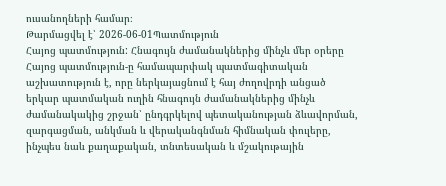ուսանողների համար։
Թարմացվել է՝ 2026-06-01Պատմություն
Հայոց պատմություն: Հնագույն ժամանակներից մինչև մեր օրերը
Հայոց պատմություն-ը համապարփակ պատմագիտական աշխատություն է, որը ներկայացնում է հայ ժողովրդի անցած երկար պատմական ուղին հնագույն ժամանակներից մինչև ժամանակակից շրջան՝ ընդգրկելով պետականության ձևավորման, զարգացման, անկման և վերականգնման հիմնական փուլերը, ինչպես նաև քաղաքական, տնտեսական և մշակութային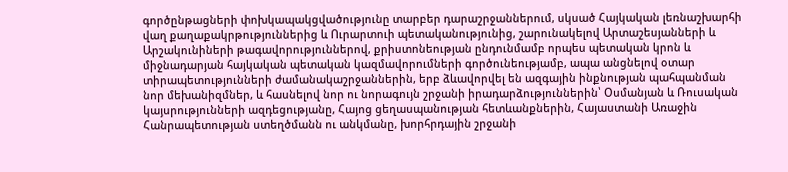գործընթացների փոխկապակցվածությունը տարբեր դարաշրջաններում, սկսած Հայկական լեռնաշխարհի վաղ քաղաքակրթություններից և Ուրարտուի պետականությունից, շարունակելով Արտաշեսյանների և Արշակունիների թագավորություններով, քրիստոնեության ընդունմամբ որպես պետական կրոն և միջնադարյան հայկական պետական կազմավորումների գործունեությամբ, ապա անցնելով օտար տիրապետությունների ժամանակաշրջաններին, երբ ձևավորվել են ազգային ինքնության պահպանման նոր մեխանիզմներ, և հասնելով նոր ու նորագույն շրջանի իրադարձություններին՝ Օսմանյան և Ռուսական կայսրությունների ազդեցությանը, Հայոց ցեղասպանության հետևանքներին, Հայաստանի Առաջին Հանրապետության ստեղծմանն ու անկմանը, խորհրդային շրջանի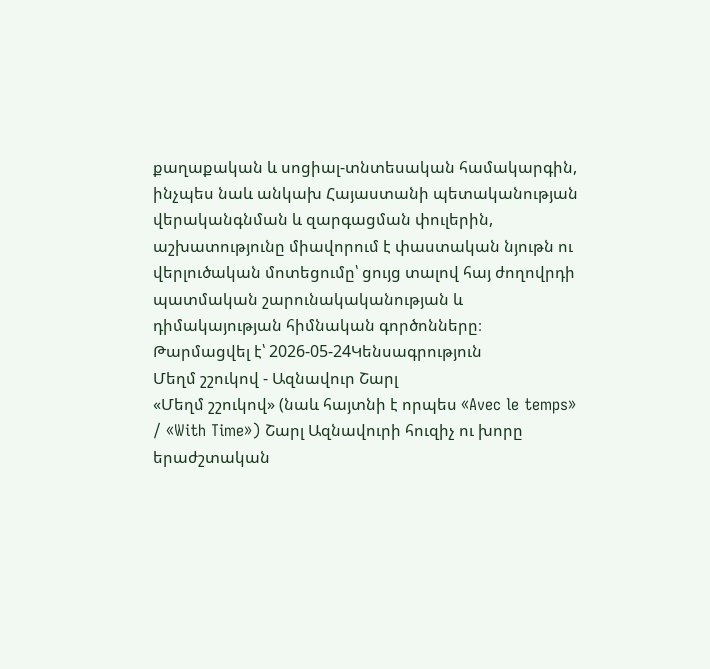քաղաքական և սոցիալ-տնտեսական համակարգին, ինչպես նաև անկախ Հայաստանի պետականության վերականգնման և զարգացման փուլերին, աշխատությունը միավորում է փաստական նյութն ու վերլուծական մոտեցումը՝ ցույց տալով հայ ժողովրդի պատմական շարունակականության և դիմակայության հիմնական գործոնները։
Թարմացվել է՝ 2026-05-24Կենսագրություն
Մեղմ շշուկով - Ազնավուր Շարլ
«Մեղմ շշուկով» (նաև հայտնի է որպես «Avec le temps» / «With Time») Շարլ Ազնավուրի հուզիչ ու խորը երաժշտական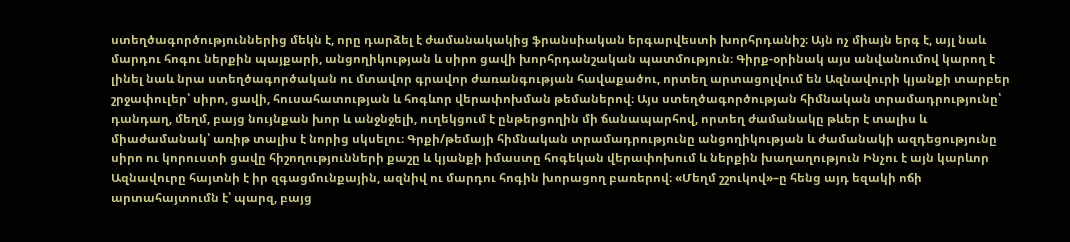ստեղծագործություններից մեկն է, որը դարձել է ժամանակակից ֆրանսիական երգարվեստի խորհրդանիշ։ Այն ոչ միայն երգ է, այլ նաև մարդու հոգու ներքին պայքարի, անցողիկության և սիրո ցավի խորհրդանշական պատմություն։ Գիրք-օրինակ այս անվանումով կարող է լինել նաև նրա ստեղծագործական ու մտավոր գրավոր ժառանգության հավաքածու, որտեղ արտացոլվում են Ազնավուրի կյանքի տարբեր շրջափուլեր՝ սիրո, ցավի, հուսահատության և հոգևոր վերափոխման թեմաներով։ Այս ստեղծագործության հիմնական տրամադրությունը՝ դանդաղ, մեղմ, բայց նույնքան խոր և անջնջելի, ուղեկցում է ընթերցողին մի ճանապարհով, որտեղ ժամանակը թևեր է տալիս և միաժամանակ՝ առիթ տալիս է նորից սկսելու։ Գրքի/թեմայի հիմնական տրամադրությունը անցողիկության և ժամանակի ազդեցությունը սիրո ու կորուստի ցավը հիշողությունների քաշը և կյանքի իմաստը հոգեկան վերափոխում և ներքին խաղաղություն Ինչու է այն կարևոր Ազնավուրը հայտնի է իր զգացմունքային, ազնիվ ու մարդու հոգին խորացող բառերով։ «Մեղմ շշուկով»–ը հենց այդ եզակի ոճի արտահայտումն է՝ պարզ, բայց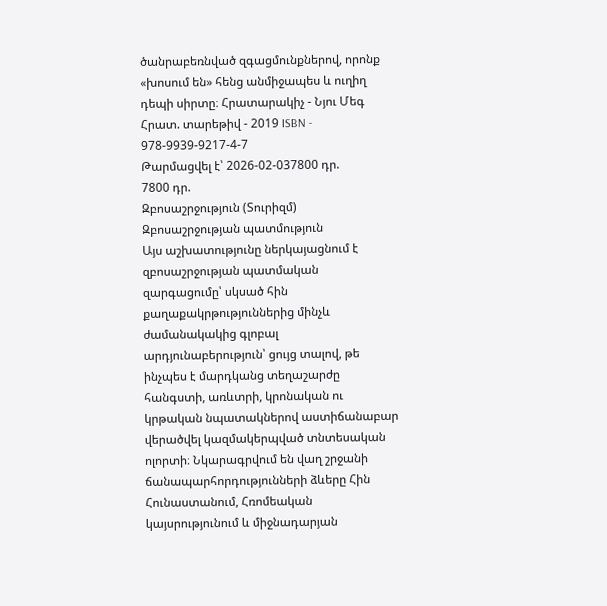ծանրաբեռնված զգացմունքներով, որոնք «խոսում են» հենց անմիջապես և ուղիղ դեպի սիրտը։ Հրատարակիչ - Նյու Մեգ Հրատ. տարեթիվ - 2019 ISBN - 978-9939-9217-4-7
Թարմացվել է՝ 2026-02-037800 դր.
7800 դր.
Զբոսաշրջություն (Տուրիզմ)
Զբոսաշրջության պատմություն
Այս աշխատությունը ներկայացնում է զբոսաշրջության պատմական զարգացումը՝ սկսած հին քաղաքակրթություններից մինչև ժամանակակից գլոբալ արդյունաբերություն՝ ցույց տալով, թե ինչպես է մարդկանց տեղաշարժը հանգստի, առևտրի, կրոնական ու կրթական նպատակներով աստիճանաբար վերածվել կազմակերպված տնտեսական ոլորտի։ Նկարագրվում են վաղ շրջանի ճանապարհորդությունների ձևերը Հին Հունաստանում, Հռոմեական կայսրությունում և միջնադարյան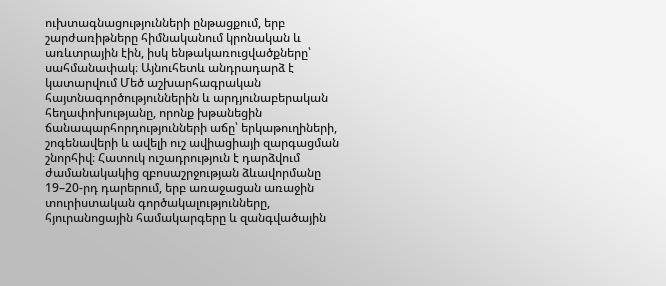ուխտագնացությունների ընթացքում, երբ շարժառիթները հիմնականում կրոնական և առևտրային էին, իսկ ենթակառուցվածքները՝ սահմանափակ։ Այնուհետև անդրադարձ է կատարվում Մեծ աշխարհագրական հայտնագործություններին և արդյունաբերական հեղափոխությանը, որոնք խթանեցին ճանապարհորդությունների աճը՝ երկաթուղիների, շոգենավերի և ավելի ուշ ավիացիայի զարգացման շնորհիվ։ Հատուկ ուշադրություն է դարձվում ժամանակակից զբոսաշրջության ձևավորմանը 19–20-րդ դարերում, երբ առաջացան առաջին տուրիստական գործակալությունները, հյուրանոցային համակարգերը և զանգվածային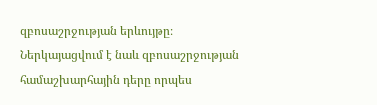զբոսաշրջության երևույթը։ Ներկայացվում է նաև զբոսաշրջության համաշխարհային դերը որպես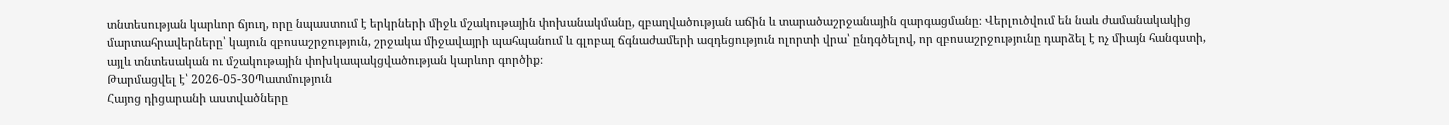տնտեսության կարևոր ճյուղ, որը նպաստում է երկրների միջև մշակութային փոխանակմանը, զբաղվածության աճին և տարածաշրջանային զարգացմանը։ Վերլուծվում են նաև ժամանակակից մարտահրավերները՝ կայուն զբոսաշրջություն, շրջակա միջավայրի պահպանում և գլոբալ ճգնաժամերի ազդեցություն ոլորտի վրա՝ ընդգծելով, որ զբոսաշրջությունը դարձել է ոչ միայն հանգստի, այլև տնտեսական ու մշակութային փոխկապակցվածության կարևոր գործիք։
Թարմացվել է՝ 2026-05-30Պատմություն
Հայոց դիցարանի աստվածները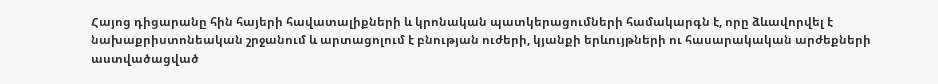Հայոց դիցարանը հին հայերի հավատալիքների և կրոնական պատկերացումների համակարգն է, որը ձևավորվել է նախաքրիստոնեական շրջանում և արտացոլում է բնության ուժերի, կյանքի երևույթների ու հասարակական արժեքների աստվածացված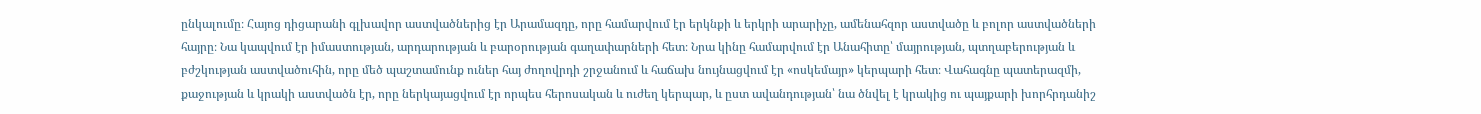ընկալումը։ Հայոց դիցարանի գլխավոր աստվածներից էր Արամազդը, որը համարվում էր երկնքի և երկրի արարիչը, ամենահզոր աստվածը և բոլոր աստվածների հայրը։ Նա կապվում էր իմաստության, արդարության և բարօրության գաղափարների հետ։ Նրա կինը համարվում էր Անահիտը՝ մայրության, պտղաբերության և բժշկության աստվածուհին, որը մեծ պաշտամունք ուներ հայ ժողովրդի շրջանում և հաճախ նույնացվում էր «ոսկեմայր» կերպարի հետ։ Վահագնը պատերազմի, քաջության և կրակի աստվածն էր, որը ներկայացվում էր որպես հերոսական և ուժեղ կերպար, և ըստ ավանդության՝ նա ծնվել է կրակից ու պայքարի խորհրդանիշ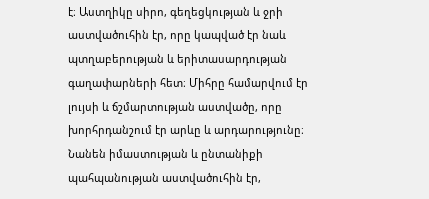է։ Աստղիկը սիրո, գեղեցկության և ջրի աստվածուհին էր, որը կապված էր նաև պտղաբերության և երիտասարդության գաղափարների հետ։ Միհրը համարվում էր լույսի և ճշմարտության աստվածը, որը խորհրդանշում էր արևը և արդարությունը։ Նանեն իմաստության և ընտանիքի պահպանության աստվածուհին էր,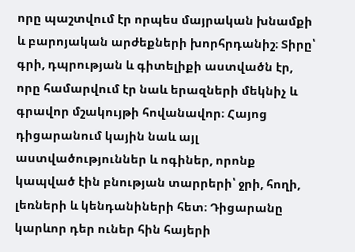որը պաշտվում էր որպես մայրական խնամքի և բարոյական արժեքների խորհրդանիշ։ Տիրը՝ գրի, դպրության և գիտելիքի աստվածն էր, որը համարվում էր նաև երազների մեկնիչ և գրավոր մշակույթի հովանավոր։ Հայոց դիցարանում կային նաև այլ աստվածություններ և ոգիներ, որոնք կապված էին բնության տարրերի՝ ջրի, հողի, լեռների և կենդանիների հետ։ Դիցարանը կարևոր դեր ուներ հին հայերի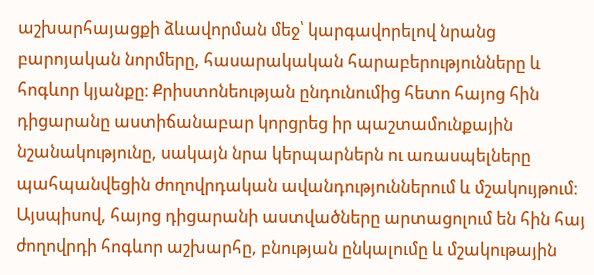աշխարհայացքի ձևավորման մեջ՝ կարգավորելով նրանց բարոյական նորմերը, հասարակական հարաբերությունները և հոգևոր կյանքը։ Քրիստոնեության ընդունումից հետո հայոց հին դիցարանը աստիճանաբար կորցրեց իր պաշտամունքային նշանակությունը, սակայն նրա կերպարներն ու առասպելները պահպանվեցին ժողովրդական ավանդություններում և մշակույթում։ Այսպիսով, հայոց դիցարանի աստվածները արտացոլում են հին հայ ժողովրդի հոգևոր աշխարհը, բնության ընկալումը և մշակութային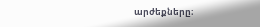արժեքները։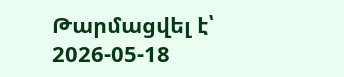Թարմացվել է՝ 2026-05-18